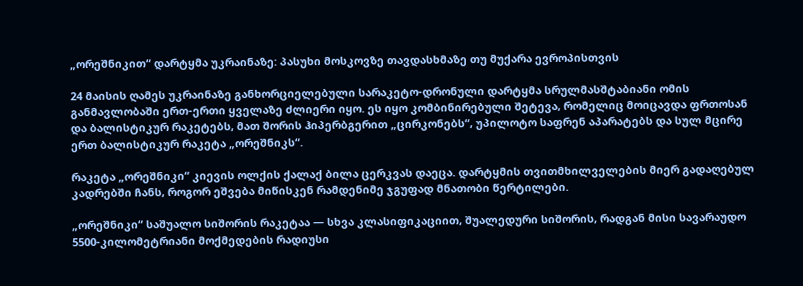„ორეშნიკით“ დარტყმა უკრაინაზე: პასუხი მოსკოვზე თავდასხმაზე თუ მუქარა ევროპისთვის

24 მაისის ღამეს უკრაინაზე განხორციელებული სარაკეტო-დრონული დარტყმა სრულმასშტაბიანი ომის განმავლობაში ერთ-ერთი ყველაზე ძლიერი იყო. ეს იყო კომბინირებული შეტევა, რომელიც მოიცავდა ფრთოსან და ბალისტიკურ რაკეტებს, მათ შორის ჰიპერბგერით „ცირკონებს“, უპილოტო საფრენ აპარატებს და სულ მცირე ერთ ბალისტიკურ რაკეტა „ორეშნიკს“.

რაკეტა „ორეშნიკი“ კიევის ოლქის ქალაქ ბილა ცერკვას დაეცა. დარტყმის თვითმხილველების მიერ გადაღებულ კადრებში ჩანს, როგორ ეშვება მიწისკენ რამდენიმე ჯგუფად მნათობი წერტილები.

„ორეშნიკი“ საშუალო სიშორის რაკეტაა — სხვა კლასიფიკაციით, შუალედური სიშორის, რადგან მისი სავარაუდო 5500-კილომეტრიანი მოქმედების რადიუსი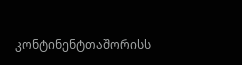კონტინენტთაშორისს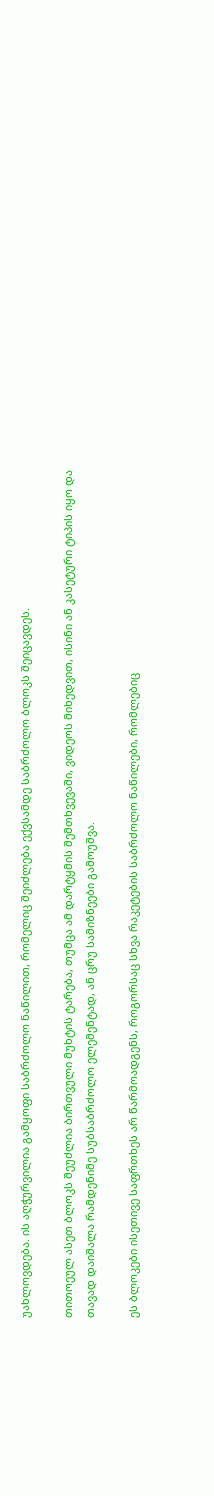უახლოვდება. ის აღჭურვილია გამყოფი საბრძოლო ნაწილით, რომელიც შეიძლება ექვსამდე საბრძოლო ბლოკს შეიცავდეს.

თითოეულ ასეთ ბლოკს შეუძლია ბირთვული მუხტის ტარება, თუმცა ამ დარტყმის შემთხვევაში, ვიდეოს მიხედვით, ისინი ან კასეტური ტიპის იყო და თავად დაიშალა რამდენიმე სუბსაბრძოლო ელემენტად, ან ცრუ სამიზნეები გამოუშვა.

ეს ბლოკები ისეთივე საფრთხეს არ წარმოადგენს, როგორსაც სხვა რაკეტების საბრძოლო ნაწილები, რომლებიც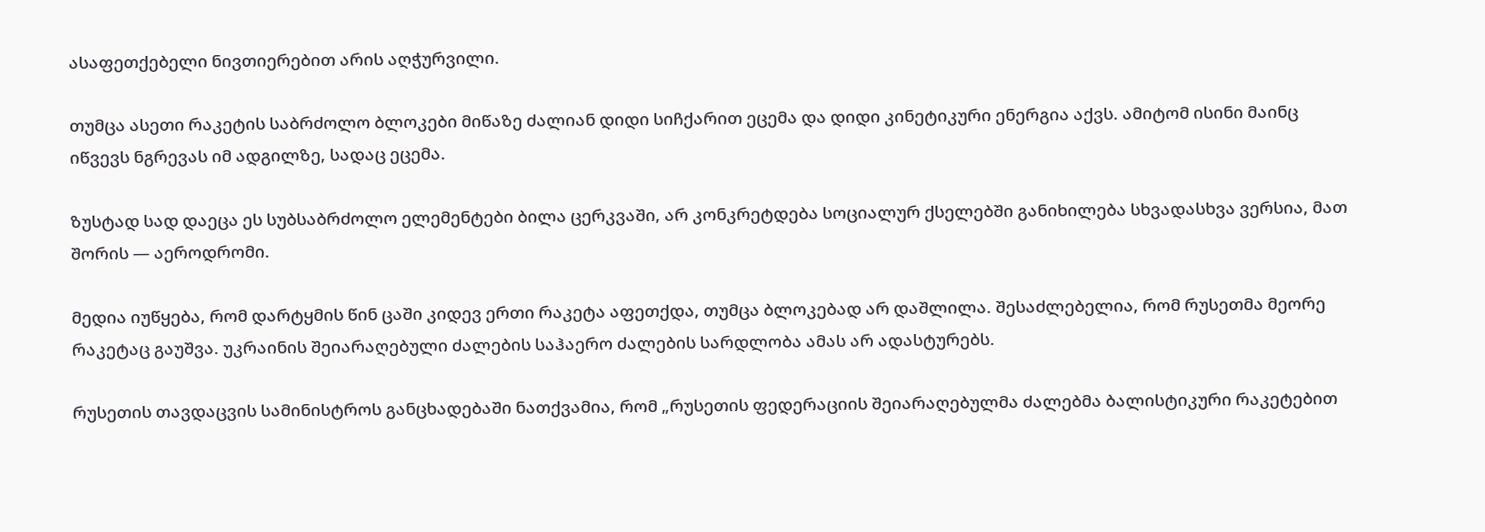ასაფეთქებელი ნივთიერებით არის აღჭურვილი.

თუმცა ასეთი რაკეტის საბრძოლო ბლოკები მიწაზე ძალიან დიდი სიჩქარით ეცემა და დიდი კინეტიკური ენერგია აქვს. ამიტომ ისინი მაინც იწვევს ნგრევას იმ ადგილზე, სადაც ეცემა.

ზუსტად სად დაეცა ეს სუბსაბრძოლო ელემენტები ბილა ცერკვაში, არ კონკრეტდება სოციალურ ქსელებში განიხილება სხვადასხვა ვერსია, მათ შორის — აეროდრომი.

მედია იუწყება, რომ დარტყმის წინ ცაში კიდევ ერთი რაკეტა აფეთქდა, თუმცა ბლოკებად არ დაშლილა. შესაძლებელია, რომ რუსეთმა მეორე რაკეტაც გაუშვა. უკრაინის შეიარაღებული ძალების საჰაერო ძალების სარდლობა ამას არ ადასტურებს.

რუსეთის თავდაცვის სამინისტროს განცხადებაში ნათქვამია, რომ „რუსეთის ფედერაციის შეიარაღებულმა ძალებმა ბალისტიკური რაკეტებით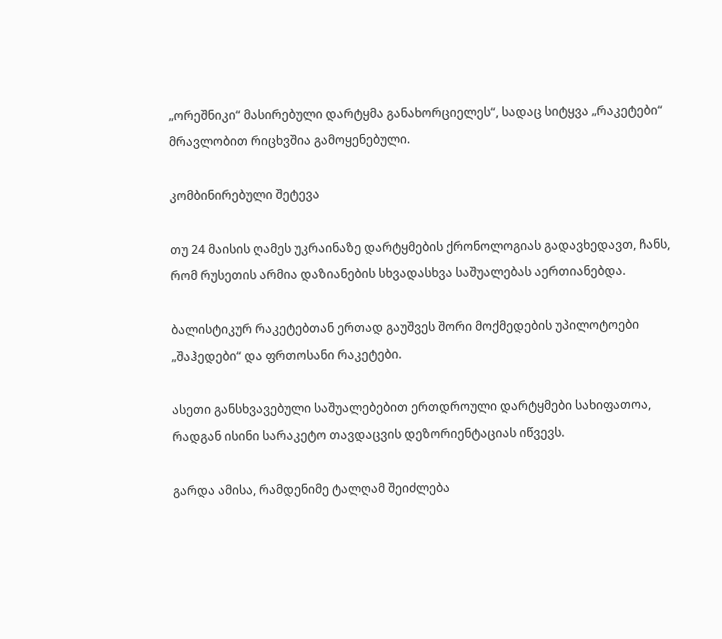„ორეშნიკი“ მასირებული დარტყმა განახორციელეს“, სადაც სიტყვა „რაკეტები“ მრავლობით რიცხვშია გამოყენებული.

კომბინირებული შეტევა

თუ 24 მაისის ღამეს უკრაინაზე დარტყმების ქრონოლოგიას გადავხედავთ, ჩანს, რომ რუსეთის არმია დაზიანების სხვადასხვა საშუალებას აერთიანებდა.

ბალისტიკურ რაკეტებთან ერთად გაუშვეს შორი მოქმედების უპილოტოები „შაჰედები“ და ფრთოსანი რაკეტები.

ასეთი განსხვავებული საშუალებებით ერთდროული დარტყმები სახიფათოა, რადგან ისინი სარაკეტო თავდაცვის დეზორიენტაციას იწვევს.

გარდა ამისა, რამდენიმე ტალღამ შეიძლება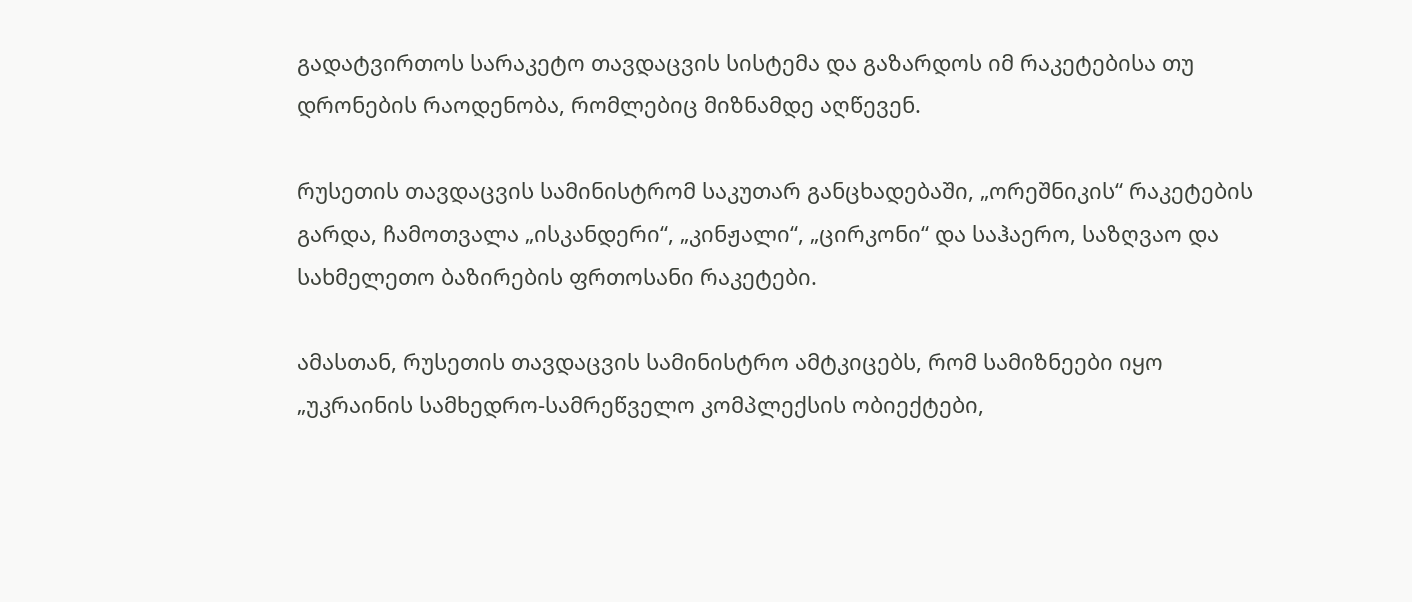გადატვირთოს სარაკეტო თავდაცვის სისტემა და გაზარდოს იმ რაკეტებისა თუ დრონების რაოდენობა, რომლებიც მიზნამდე აღწევენ.

რუსეთის თავდაცვის სამინისტრომ საკუთარ განცხადებაში, „ორეშნიკის“ რაკეტების გარდა, ჩამოთვალა „ისკანდერი“, „კინჟალი“, „ცირკონი“ და საჰაერო, საზღვაო და სახმელეთო ბაზირების ფრთოსანი რაკეტები.

ამასთან, რუსეთის თავდაცვის სამინისტრო ამტკიცებს, რომ სამიზნეები იყო „უკრაინის სამხედრო-სამრეწველო კომპლექსის ობიექტები,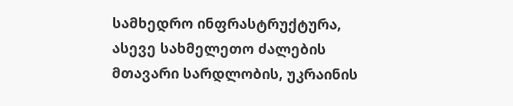სამხედრო ინფრასტრუქტურა, ასევე სახმელეთო ძალების მთავარი სარდლობის, უკრაინის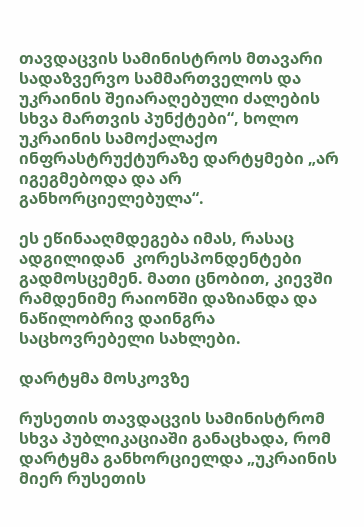თავდაცვის სამინისტროს მთავარი სადაზვერვო სამმართველოს და უკრაინის შეიარაღებული ძალების სხვა მართვის პუნქტები“, ხოლო უკრაინის სამოქალაქო ინფრასტრუქტურაზე დარტყმები „არ იგეგმებოდა და არ განხორციელებულა“.

ეს ეწინააღმდეგება იმას, რასაც ადგილიდან  კორესპონდენტები გადმოსცემენ. მათი ცნობით, კიევში რამდენიმე რაიონში დაზიანდა და ნაწილობრივ დაინგრა საცხოვრებელი სახლები.

დარტყმა მოსკოვზე

რუსეთის თავდაცვის სამინისტრომ სხვა პუბლიკაციაში განაცხადა, რომ დარტყმა განხორციელდა „უკრაინის მიერ რუსეთის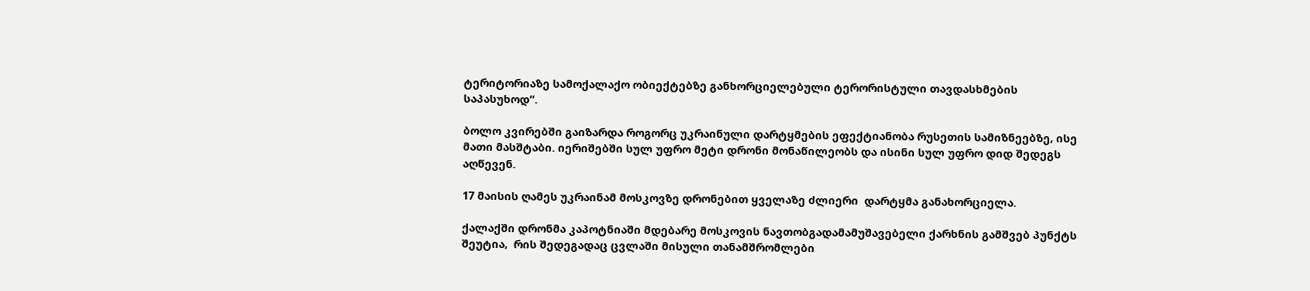ტერიტორიაზე სამოქალაქო ობიექტებზე განხორციელებული ტერორისტული თავდასხმების საპასუხოდ“.

ბოლო კვირებში გაიზარდა როგორც უკრაინული დარტყმების ეფექტიანობა რუსეთის სამიზნეებზე, ისე მათი მასშტაბი. იერიშებში სულ უფრო მეტი დრონი მონაწილეობს და ისინი სულ უფრო დიდ შედეგს აღწევენ.

17 მაისის ღამეს უკრაინამ მოსკოვზე დრონებით ყველაზე ძლიერი  დარტყმა განახორციელა.

ქალაქში დრონმა კაპოტნიაში მდებარე მოსკოვის ნავთობგადამამუშავებელი ქარხნის გამშვებ პუნქტს შეუტია,  რის შედეგადაც ცვლაში მისული თანამშრომლები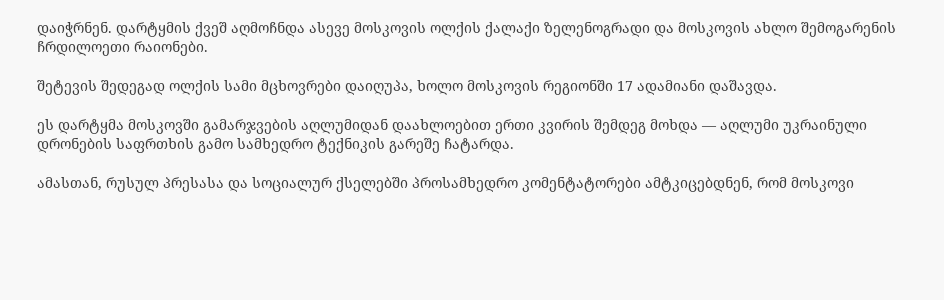დაიჭრნენ. დარტყმის ქვეშ აღმოჩნდა ასევე მოსკოვის ოლქის ქალაქი ზელენოგრადი და მოსკოვის ახლო შემოგარენის ჩრდილოეთი რაიონები.

შეტევის შედეგად ოლქის სამი მცხოვრები დაიღუპა, ხოლო მოსკოვის რეგიონში 17 ადამიანი დაშავდა.

ეს დარტყმა მოსკოვში გამარჯვების აღლუმიდან დაახლოებით ერთი კვირის შემდეგ მოხდა — აღლუმი უკრაინული დრონების საფრთხის გამო სამხედრო ტექნიკის გარეშე ჩატარდა.

ამასთან, რუსულ პრესასა და სოციალურ ქსელებში პროსამხედრო კომენტატორები ამტკიცებდნენ, რომ მოსკოვი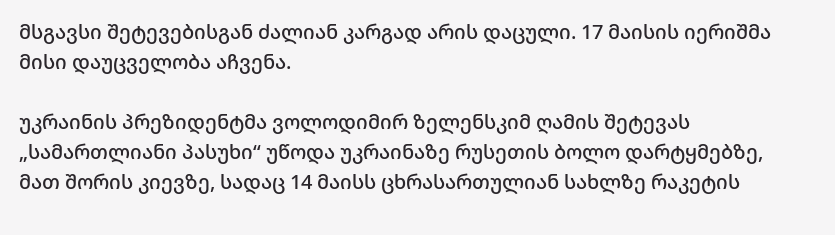მსგავსი შეტევებისგან ძალიან კარგად არის დაცული. 17 მაისის იერიშმა მისი დაუცველობა აჩვენა.

უკრაინის პრეზიდენტმა ვოლოდიმირ ზელენსკიმ ღამის შეტევას „სამართლიანი პასუხი“ უწოდა უკრაინაზე რუსეთის ბოლო დარტყმებზე, მათ შორის კიევზე, სადაც 14 მაისს ცხრასართულიან სახლზე რაკეტის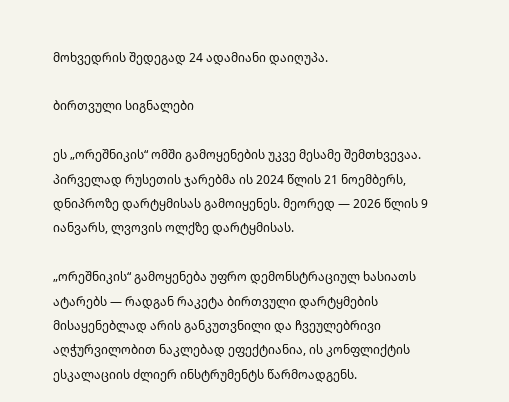მოხვედრის შედეგად 24 ადამიანი დაიღუპა.

ბირთვული სიგნალები

ეს „ორეშნიკის“ ომში გამოყენების უკვე მესამე შემთხვევაა. პირველად რუსეთის ჯარებმა ის 2024 წლის 21 ნოემბერს, დნიპროზე დარტყმისას გამოიყენეს. მეორედ — 2026 წლის 9 იანვარს, ლვოვის ოლქზე დარტყმისას.

„ორეშნიკის“ გამოყენება უფრო დემონსტრაციულ ხასიათს ატარებს — რადგან რაკეტა ბირთვული დარტყმების მისაყენებლად არის განკუთვნილი და ჩვეულებრივი აღჭურვილობით ნაკლებად ეფექტიანია, ის კონფლიქტის ესკალაციის ძლიერ ინსტრუმენტს წარმოადგენს.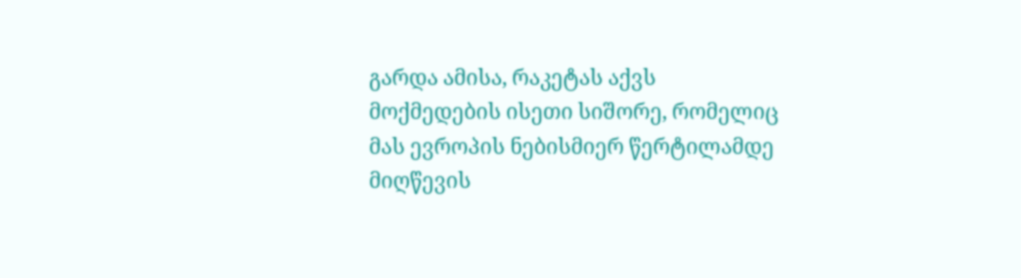გარდა ამისა, რაკეტას აქვს მოქმედების ისეთი სიშორე, რომელიც მას ევროპის ნებისმიერ წერტილამდე მიღწევის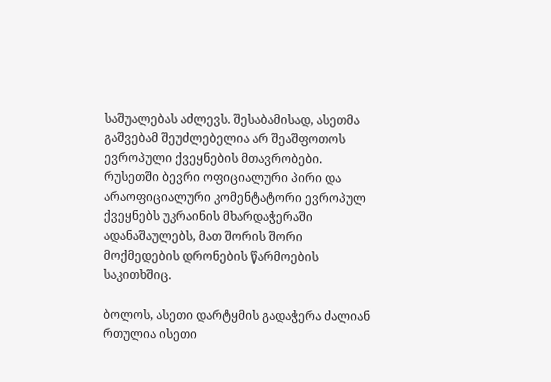საშუალებას აძლევს. შესაბამისად, ასეთმა გაშვებამ შეუძლებელია არ შეაშფოთოს ევროპული ქვეყნების მთავრობები. რუსეთში ბევრი ოფიციალური პირი და არაოფიციალური კომენტატორი ევროპულ ქვეყნებს უკრაინის მხარდაჭერაში ადანაშაულებს, მათ შორის შორი მოქმედების დრონების წარმოების საკითხშიც.

ბოლოს, ასეთი დარტყმის გადაჭერა ძალიან რთულია ისეთი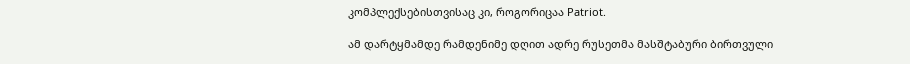კომპლექსებისთვისაც კი, როგორიცაა Patriot.

ამ დარტყმამდე რამდენიმე დღით ადრე რუსეთმა მასშტაბური ბირთვული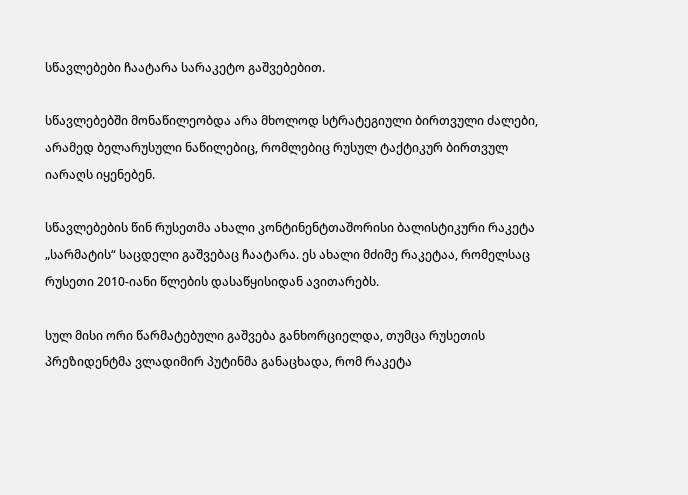სწავლებები ჩაატარა სარაკეტო გაშვებებით.

სწავლებებში მონაწილეობდა არა მხოლოდ სტრატეგიული ბირთვული ძალები, არამედ ბელარუსული ნაწილებიც, რომლებიც რუსულ ტაქტიკურ ბირთვულ იარაღს იყენებენ.

სწავლებების წინ რუსეთმა ახალი კონტინენტთაშორისი ბალისტიკური რაკეტა „სარმატის“ საცდელი გაშვებაც ჩაატარა. ეს ახალი მძიმე რაკეტაა, რომელსაც რუსეთი 2010-იანი წლების დასაწყისიდან ავითარებს.

სულ მისი ორი წარმატებული გაშვება განხორციელდა, თუმცა რუსეთის პრეზიდენტმა ვლადიმირ პუტინმა განაცხადა, რომ რაკეტა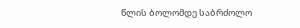წლის ბოლომდე საბრძოლო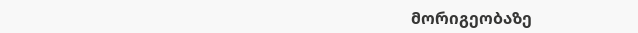მორიგეობაზე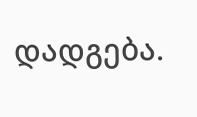დადგება.